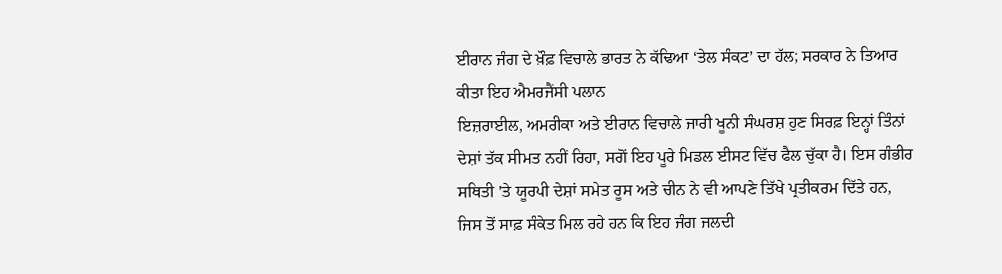ਈਰਾਨ ਜੰਗ ਦੇ ਖ਼ੌਫ਼ ਵਿਚਾਲੇ ਭਾਰਤ ਨੇ ਕੱਢਿਆ ‘ਤੇਲ ਸੰਕਟ’ ਦਾ ਹੱਲ; ਸਰਕਾਰ ਨੇ ਤਿਆਰ ਕੀਤਾ ਇਹ ਐਮਰਜੈਂਸੀ ਪਲਾਨ
ਇਜ਼ਰਾਈਲ, ਅਮਰੀਕਾ ਅਤੇ ਈਰਾਨ ਵਿਚਾਲੇ ਜਾਰੀ ਖੂਨੀ ਸੰਘਰਸ਼ ਹੁਣ ਸਿਰਫ਼ ਇਨ੍ਹਾਂ ਤਿੰਨਾਂ ਦੇਸ਼ਾਂ ਤੱਕ ਸੀਮਤ ਨਹੀਂ ਰਿਹਾ, ਸਗੋਂ ਇਹ ਪੂਰੇ ਮਿਡਲ ਈਸਟ ਵਿੱਚ ਫੈਲ ਚੁੱਕਾ ਹੈ। ਇਸ ਗੰਭੀਰ ਸਥਿਤੀ 'ਤੇ ਯੂਰਪੀ ਦੇਸ਼ਾਂ ਸਮੇਤ ਰੂਸ ਅਤੇ ਚੀਨ ਨੇ ਵੀ ਆਪਣੇ ਤਿੱਖੇ ਪ੍ਰਤੀਕਰਮ ਦਿੱਤੇ ਹਨ, ਜਿਸ ਤੋਂ ਸਾਫ਼ ਸੰਕੇਤ ਮਿਲ ਰਹੇ ਹਨ ਕਿ ਇਹ ਜੰਗ ਜਲਦੀ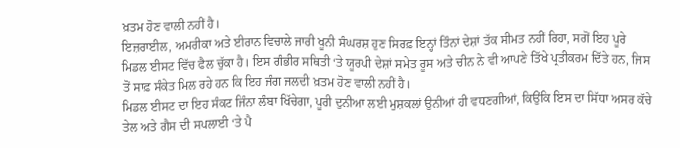ਖ਼ਤਮ ਹੋਣ ਵਾਲੀ ਨਹੀਂ ਹੈ।
ਇਜ਼ਰਾਈਲ, ਅਮਰੀਕਾ ਅਤੇ ਈਰਾਨ ਵਿਚਾਲੇ ਜਾਰੀ ਖੂਨੀ ਸੰਘਰਸ਼ ਹੁਣ ਸਿਰਫ਼ ਇਨ੍ਹਾਂ ਤਿੰਨਾਂ ਦੇਸ਼ਾਂ ਤੱਕ ਸੀਮਤ ਨਹੀਂ ਰਿਹਾ, ਸਗੋਂ ਇਹ ਪੂਰੇ ਮਿਡਲ ਈਸਟ ਵਿੱਚ ਫੈਲ ਚੁੱਕਾ ਹੈ। ਇਸ ਗੰਭੀਰ ਸਥਿਤੀ ‘ਤੇ ਯੂਰਪੀ ਦੇਸ਼ਾਂ ਸਮੇਤ ਰੂਸ ਅਤੇ ਚੀਨ ਨੇ ਵੀ ਆਪਣੇ ਤਿੱਖੇ ਪ੍ਰਤੀਕਰਮ ਦਿੱਤੇ ਹਨ, ਜਿਸ ਤੋਂ ਸਾਫ਼ ਸੰਕੇਤ ਮਿਲ ਰਹੇ ਹਨ ਕਿ ਇਹ ਜੰਗ ਜਲਦੀ ਖ਼ਤਮ ਹੋਣ ਵਾਲੀ ਨਹੀਂ ਹੈ।
ਮਿਡਲ ਈਸਟ ਦਾ ਇਹ ਸੰਕਟ ਜਿੰਨਾ ਲੰਬਾ ਖਿੱਚੇਗਾ, ਪੂਰੀ ਦੁਨੀਆ ਲਈ ਮੁਸ਼ਕਲਾਂ ਉਨੀਆਂ ਹੀ ਵਧਣਗੀਆਂ, ਕਿਉਂਕਿ ਇਸ ਦਾ ਸਿੱਧਾ ਅਸਰ ਕੱਚੇ ਤੇਲ ਅਤੇ ਗੈਸ ਦੀ ਸਪਲਾਈ ‘ਤੇ ਪੈ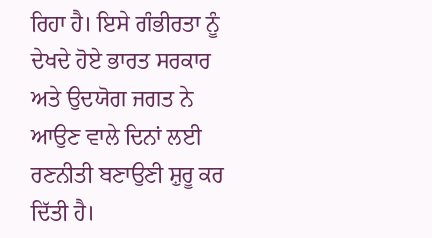ਰਿਹਾ ਹੈ। ਇਸੇ ਗੰਭੀਰਤਾ ਨੂੰ ਦੇਖਦੇ ਹੋਏ ਭਾਰਤ ਸਰਕਾਰ ਅਤੇ ਉਦਯੋਗ ਜਗਤ ਨੇ ਆਉਣ ਵਾਲੇ ਦਿਨਾਂ ਲਈ ਰਣਨੀਤੀ ਬਣਾਉਣੀ ਸ਼ੁਰੂ ਕਰ ਦਿੱਤੀ ਹੈ।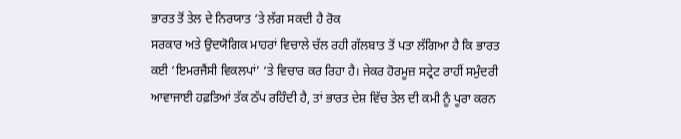ਭਾਰਤ ਤੋਂ ਤੇਲ ਦੇ ਨਿਰਯਾਤ ‘ਤੇ ਲੱਗ ਸਕਦੀ ਹੈ ਰੋਕ
ਸਰਕਾਰ ਅਤੇ ਉਦਯੋਗਿਕ ਮਾਹਰਾਂ ਵਿਚਾਲੇ ਚੱਲ ਰਹੀ ਗੱਲਬਾਤ ਤੋਂ ਪਤਾ ਲੱਗਿਆ ਹੈ ਕਿ ਭਾਰਤ ਕਈ ‘ਇਮਰਜੈਂਸੀ ਵਿਕਲਪਾਂ’ ‘ਤੇ ਵਿਚਾਰ ਕਰ ਰਿਹਾ ਹੈ। ਜੇਕਰ ਹੋਰਮੂਜ਼ ਸਟ੍ਰੇਟ ਰਾਹੀਂ ਸਮੁੰਦਰੀ ਆਵਾਜਾਈ ਹਫ਼ਤਿਆਂ ਤੱਕ ਠੱਪ ਰਹਿੰਦੀ ਹੈ, ਤਾਂ ਭਾਰਤ ਦੇਸ਼ ਵਿੱਚ ਤੇਲ ਦੀ ਕਮੀ ਨੂੰ ਪੂਰਾ ਕਰਨ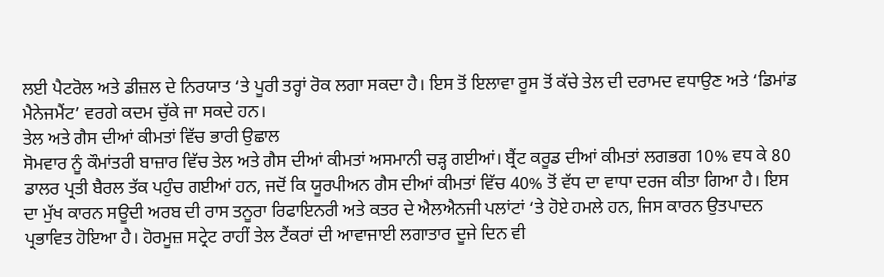ਲਈ ਪੈਟਰੋਲ ਅਤੇ ਡੀਜ਼ਲ ਦੇ ਨਿਰਯਾਤ ‘ਤੇ ਪੂਰੀ ਤਰ੍ਹਾਂ ਰੋਕ ਲਗਾ ਸਕਦਾ ਹੈ। ਇਸ ਤੋਂ ਇਲਾਵਾ ਰੂਸ ਤੋਂ ਕੱਚੇ ਤੇਲ ਦੀ ਦਰਾਮਦ ਵਧਾਉਣ ਅਤੇ ‘ਡਿਮਾਂਡ ਮੈਨੇਜਮੈਂਟ’ ਵਰਗੇ ਕਦਮ ਚੁੱਕੇ ਜਾ ਸਕਦੇ ਹਨ।
ਤੇਲ ਅਤੇ ਗੈਸ ਦੀਆਂ ਕੀਮਤਾਂ ਵਿੱਚ ਭਾਰੀ ਉਛਾਲ
ਸੋਮਵਾਰ ਨੂੰ ਕੌਮਾਂਤਰੀ ਬਾਜ਼ਾਰ ਵਿੱਚ ਤੇਲ ਅਤੇ ਗੈਸ ਦੀਆਂ ਕੀਮਤਾਂ ਅਸਮਾਨੀ ਚੜ੍ਹ ਗਈਆਂ। ਬ੍ਰੈਂਟ ਕਰੂਡ ਦੀਆਂ ਕੀਮਤਾਂ ਲਗਭਗ 10% ਵਧ ਕੇ 80 ਡਾਲਰ ਪ੍ਰਤੀ ਬੈਰਲ ਤੱਕ ਪਹੁੰਚ ਗਈਆਂ ਹਨ, ਜਦੋਂ ਕਿ ਯੂਰਪੀਅਨ ਗੈਸ ਦੀਆਂ ਕੀਮਤਾਂ ਵਿੱਚ 40% ਤੋਂ ਵੱਧ ਦਾ ਵਾਧਾ ਦਰਜ ਕੀਤਾ ਗਿਆ ਹੈ। ਇਸ ਦਾ ਮੁੱਖ ਕਾਰਨ ਸਊਦੀ ਅਰਬ ਦੀ ਰਾਸ ਤਨੂਰਾ ਰਿਫਾਇਨਰੀ ਅਤੇ ਕਤਰ ਦੇ ਐਲਐਨਜੀ ਪਲਾਂਟਾਂ ‘ਤੇ ਹੋਏ ਹਮਲੇ ਹਨ, ਜਿਸ ਕਾਰਨ ਉਤਪਾਦਨ ਪ੍ਰਭਾਵਿਤ ਹੋਇਆ ਹੈ। ਹੋਰਮੂਜ਼ ਸਟ੍ਰੇਟ ਰਾਹੀਂ ਤੇਲ ਟੈਂਕਰਾਂ ਦੀ ਆਵਾਜਾਈ ਲਗਾਤਾਰ ਦੂਜੇ ਦਿਨ ਵੀ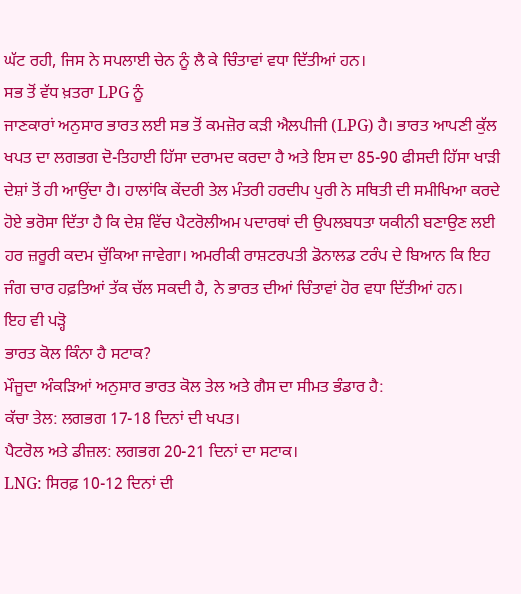ਘੱਟ ਰਹੀ, ਜਿਸ ਨੇ ਸਪਲਾਈ ਚੇਨ ਨੂੰ ਲੈ ਕੇ ਚਿੰਤਾਵਾਂ ਵਧਾ ਦਿੱਤੀਆਂ ਹਨ।
ਸਭ ਤੋਂ ਵੱਧ ਖ਼ਤਰਾ LPG ਨੂੰ
ਜਾਣਕਾਰਾਂ ਅਨੁਸਾਰ ਭਾਰਤ ਲਈ ਸਭ ਤੋਂ ਕਮਜ਼ੋਰ ਕੜੀ ਐਲਪੀਜੀ (LPG) ਹੈ। ਭਾਰਤ ਆਪਣੀ ਕੁੱਲ ਖਪਤ ਦਾ ਲਗਭਗ ਦੋ-ਤਿਹਾਈ ਹਿੱਸਾ ਦਰਾਮਦ ਕਰਦਾ ਹੈ ਅਤੇ ਇਸ ਦਾ 85-90 ਫੀਸਦੀ ਹਿੱਸਾ ਖਾੜੀ ਦੇਸ਼ਾਂ ਤੋਂ ਹੀ ਆਉਂਦਾ ਹੈ। ਹਾਲਾਂਕਿ ਕੇਂਦਰੀ ਤੇਲ ਮੰਤਰੀ ਹਰਦੀਪ ਪੁਰੀ ਨੇ ਸਥਿਤੀ ਦੀ ਸਮੀਖਿਆ ਕਰਦੇ ਹੋਏ ਭਰੋਸਾ ਦਿੱਤਾ ਹੈ ਕਿ ਦੇਸ਼ ਵਿੱਚ ਪੈਟਰੋਲੀਅਮ ਪਦਾਰਥਾਂ ਦੀ ਉਪਲਬਧਤਾ ਯਕੀਨੀ ਬਣਾਉਣ ਲਈ ਹਰ ਜ਼ਰੂਰੀ ਕਦਮ ਚੁੱਕਿਆ ਜਾਵੇਗਾ। ਅਮਰੀਕੀ ਰਾਸ਼ਟਰਪਤੀ ਡੋਨਾਲਡ ਟਰੰਪ ਦੇ ਬਿਆਨ ਕਿ ਇਹ ਜੰਗ ਚਾਰ ਹਫ਼ਤਿਆਂ ਤੱਕ ਚੱਲ ਸਕਦੀ ਹੈ, ਨੇ ਭਾਰਤ ਦੀਆਂ ਚਿੰਤਾਵਾਂ ਹੋਰ ਵਧਾ ਦਿੱਤੀਆਂ ਹਨ।
ਇਹ ਵੀ ਪੜ੍ਹੋ
ਭਾਰਤ ਕੋਲ ਕਿੰਨਾ ਹੈ ਸਟਾਕ?
ਮੌਜੂਦਾ ਅੰਕੜਿਆਂ ਅਨੁਸਾਰ ਭਾਰਤ ਕੋਲ ਤੇਲ ਅਤੇ ਗੈਸ ਦਾ ਸੀਮਤ ਭੰਡਾਰ ਹੈ:
ਕੱਚਾ ਤੇਲ: ਲਗਭਗ 17-18 ਦਿਨਾਂ ਦੀ ਖਪਤ।
ਪੈਟਰੋਲ ਅਤੇ ਡੀਜ਼ਲ: ਲਗਭਗ 20-21 ਦਿਨਾਂ ਦਾ ਸਟਾਕ।
LNG: ਸਿਰਫ਼ 10-12 ਦਿਨਾਂ ਦੀ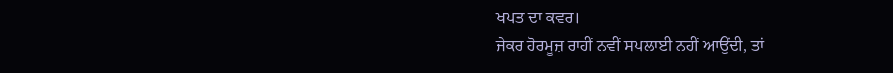ਖਪਤ ਦਾ ਕਵਰ।
ਜੇਕਰ ਹੋਰਮੂਜ਼ ਰਾਹੀਂ ਨਵੀਂ ਸਪਲਾਈ ਨਹੀਂ ਆਉਂਦੀ, ਤਾਂ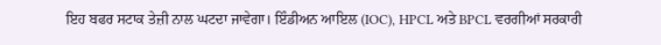ਇਹ ਬਫਰ ਸਟਾਕ ਤੇਜ਼ੀ ਨਾਲ ਘਟਦਾ ਜਾਵੇਗਾ। ਇੰਡੀਅਨ ਆਇਲ (IOC), HPCL ਅਤੇ BPCL ਵਰਗੀਆਂ ਸਰਕਾਰੀ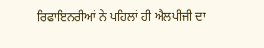ਰਿਫਾਇਨਰੀਆਂ ਨੇ ਪਹਿਲਾਂ ਹੀ ਐਲਪੀਜੀ ਦਾ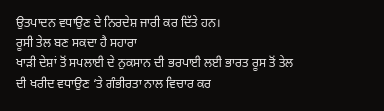ਉਤਪਾਦਨ ਵਧਾਉਣ ਦੇ ਨਿਰਦੇਸ਼ ਜਾਰੀ ਕਰ ਦਿੱਤੇ ਹਨ।
ਰੂਸੀ ਤੇਲ ਬਣ ਸਕਦਾ ਹੈ ਸਹਾਰਾ
ਖਾੜੀ ਦੇਸ਼ਾਂ ਤੋਂ ਸਪਲਾਈ ਦੇ ਨੁਕਸਾਨ ਦੀ ਭਰਪਾਈ ਲਈ ਭਾਰਤ ਰੂਸ ਤੋਂ ਤੇਲ ਦੀ ਖਰੀਦ ਵਧਾਉਣ ‘ਤੇ ਗੰਭੀਰਤਾ ਨਾਲ ਵਿਚਾਰ ਕਰ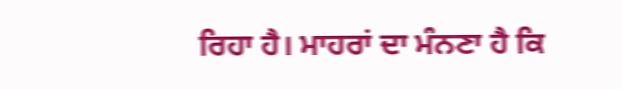ਰਿਹਾ ਹੈ। ਮਾਹਰਾਂ ਦਾ ਮੰਨਣਾ ਹੈ ਕਿ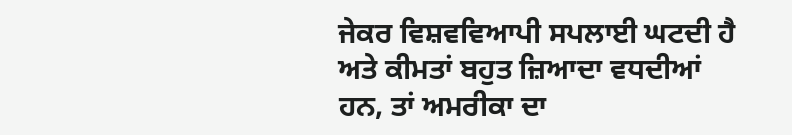ਜੇਕਰ ਵਿਸ਼ਵਵਿਆਪੀ ਸਪਲਾਈ ਘਟਦੀ ਹੈ ਅਤੇ ਕੀਮਤਾਂ ਬਹੁਤ ਜ਼ਿਆਦਾ ਵਧਦੀਆਂ ਹਨ, ਤਾਂ ਅਮਰੀਕਾ ਦਾ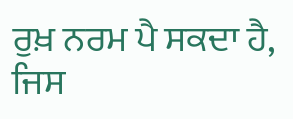ਰੁਖ਼ ਨਰਮ ਪੈ ਸਕਦਾ ਹੈ, ਜਿਸ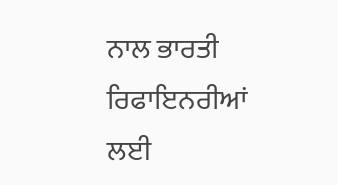ਨਾਲ ਭਾਰਤੀ ਰਿਫਾਇਨਰੀਆਂ ਲਈ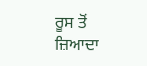ਰੂਸ ਤੋਂ ਜ਼ਿਆਦਾ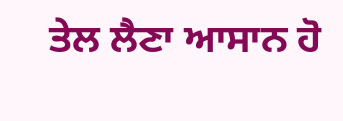ਤੇਲ ਲੈਣਾ ਆਸਾਨ ਹੋ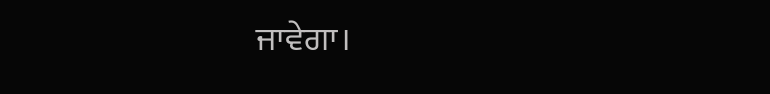ਜਾਵੇਗਾ।